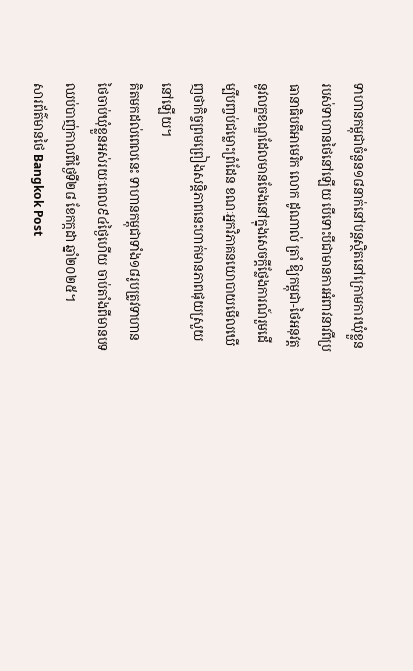ទាហានកម្ពុជាចំនួន១៨នាក់នៅបន្តស្ថិតនៅក្រោមការឃុំខ្លួនរបស់ទាហានថៃនៅឡើយ បើទោះបីជាមានការអំពាវនាវពីប្រធានាធិបតីអាមេរិក លោក ដូណាល់ ត្រាំ ឱ្យកម្ពុជា-ថៃអនុវត្តនូវលក្ខខណ្ឌដែលមានចែងនៅក្នុងសេចក្ដីថ្លែងការណ៍រួមដើម្បីបញ្ចប់ជម្លោះព្រំដែន ខណៈអ្នកវិភាគនយោបាយមើលឃើញថាកិច្ចព្រមព្រៀងសន្តិភាពនេះហាក់មានភាពផុយស្រួយនៅឡើយ។
គិតមកដល់ពេលនេះ ទាហានកម្ពុជាទាំង១៨រូបត្រូវទាហានថៃចាប់ឃុំខ្លួនអស់រយៈពេល៩៤ថ្ងៃហើយ ចាប់តាំងពីមានបទឈប់បាញ់កាលពីថ្ងៃទី២៨ ខែកក្កដា ឆ្នាំ២០២៥។
សារព័ត៌មានថៃ Bangkok Post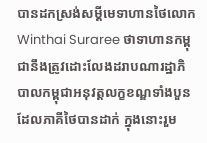បានដកស្រង់សម្ដីមេទាហានថៃលោក Winthai Suraree ថាទាហានកម្ពុជានឹងត្រូវដោះលែងដរាបណារដ្ឋាភិបាលកម្ពុជាអនុវត្តលក្ខខណ្ឌទាំងបួនដែលភាគីថៃបានដាក់ ក្នុងនោះរួម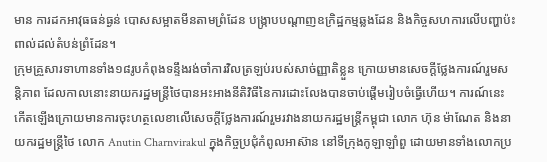មាន ការដកអាវុធធន់ធ្ងន់ បោសសម្អាតមីនតាមព្រំដែន បង្ក្រាបបណ្ដាញឧក្រិដ្ឋកម្មឆ្លងដែន និងកិច្ចសហការលើបញ្ហាប៉ះពាល់ដល់តំបន់ព្រំដែន។
ក្រុមគ្រួសារទាហានទាំង១៨រូបកំពុងទន្ទឹងរង់ចាំការវិលត្រឡប់របស់សាច់ញ្ញាតិខ្លួន ក្រោយមានសេចក្ដីថ្លែងការណ៍រួមសន្តិភាព ដែលកាលនោះនាយករដ្ឋមន្ត្រីថៃបានអះអាងនីតិវិធីនៃការដោះលែងបានចាប់ផ្ដើមរៀបចំធ្វើហើយ។ ការណ៍នេះកើតឡើងក្រោយមានការចុះហត្ថលេខាលើសេចក្ដីថ្លែងការណ៍រួមរវាងនាយករដ្ឋមន្ត្រីកម្ពុជា លោក ហ៊ុន ម៉ាណែត និងនាយករដ្ឋមន្ត្រីថៃ លោក Anutin Charnvirakul ក្នុងកិច្ចប្រជុំកំពូលអាស៊ាន នៅទីក្រុងកូឡាឡាំពួ ដោយមានទាំងលោកប្រ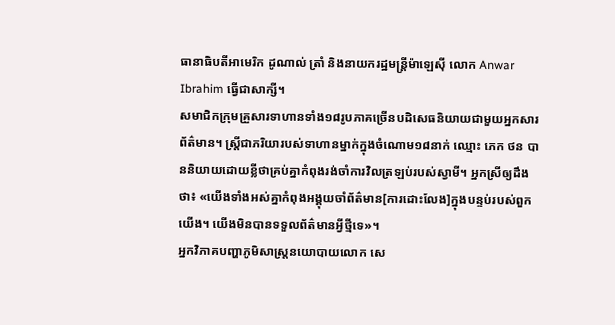ធានាធិបតីអាមេរិក ដូណាល់ ត្រាំ និងនាយករដ្ឋមន្ត្រីម៉ាឡេស៊ី លោក Anwar Ibrahim ធ្វើជាសាក្សី។
សមាជិកក្រុមគ្រួសារទាហានទាំង១៨រូបភាគច្រើនបដិសេធនិយាយជាមួយអ្នកសារព័ត៌មាន។ ស្រ្តីជាភរិយារបស់ទាហានម្នាក់ក្នុងចំណោម១៨នាក់ ឈ្មោះ ភេក ថន បាននិយាយដោយខ្លីថាគ្រប់គ្នាកំពុងរង់ចាំការវិលត្រឡប់របស់ស្វាមី។ អ្នកស្រីឲ្យដឹងថា៖ «យើងទាំងអស់គ្នាកំពុងអង្គុយចាំព័ត៌មាន[ការដោះលែង]ក្នុងបន្ទប់របស់ពួកយើង។ យើងមិនបានទទួលព័ត៌មានអ្វីថ្មីទេ»។
អ្នកវិភាគបញ្ហាភូមិសាស្រ្តនយោបាយលោក សេ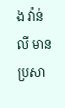ង វ៉ាន់លី មានប្រសា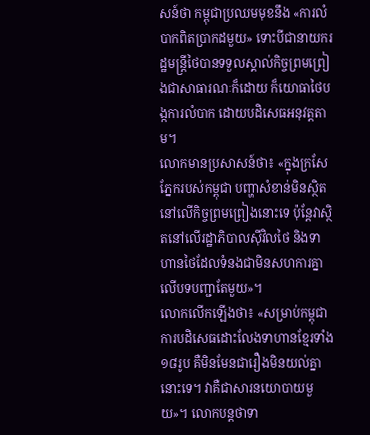សន៍ថា កម្ពុជាប្រឈមមុខនឹង «ការលំបាកពិតប្រាកដមួយ» ទោះបីជានាយករដ្ឋមន្ត្រីថៃបានទទួលស្គាល់កិច្ចព្រមព្រៀងជាសាធារណៈក៏ដោយ ក៏យោធាថៃបង្កការលំបាក ដោយបដិសេធអនុវត្តតាម។
លោកមានប្រសាសន៍ថា៖ «ក្នុងក្រសែភ្នែករបស់កម្ពុជា បញ្ហាសំខាន់មិនស្ថិតនៅលើកិច្ចព្រមព្រៀងនោះទេ ប៉ុន្តែវាស្ថិតនៅលើរដ្ឋាភិបាលស៊ីវិលថៃ និងទាហានថៃដែលទំនងជាមិនសហការគ្នាលើបទបញ្ជាតែមួយ»។
លោកលើកឡើងថា៖ «សម្រាប់កម្ពុជា ការបដិសេធដោះលែងទាហានខ្មែរទាំង១៨រូប គឺមិនមែនជារឿងមិនយល់គ្នានោះទេ។ វាគឺជាសារនយោបាយមួយ»។ លោកបន្តថាទា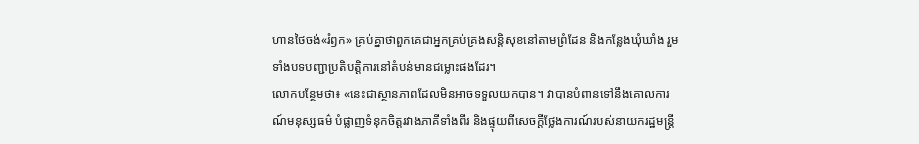ហានថៃចង់«រំឭក» គ្រប់គ្នាថាពួកគេជាអ្នកគ្រប់គ្រងសន្តិសុខនៅតាមព្រំដែន និងកន្លែងឃុំឃាំង រួមទាំងបទបញ្ជាប្រតិបត្តិការនៅតំបន់មានជម្លោះផងដែរ។
លោកបន្ថែមថា៖ «នេះជាស្ថានភាពដែលមិនអាចទទួលយកបាន។ វាបានបំពានទៅនឹងគោលការណ៍មនុស្សធម៌ បំផ្លាញទំនុកចិត្តរវាងភាគីទាំងពីរ និងផ្ទុយពីសេចក្ដីថ្លែងការណ៍របស់នាយករដ្ឋមន្ត្រី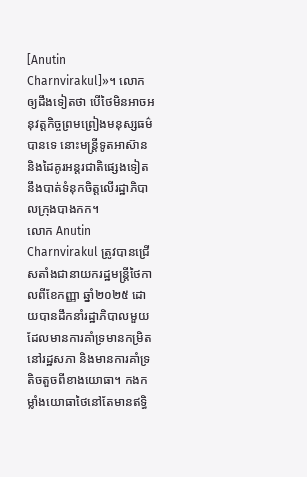[Anutin Charnvirakul]»។ លោកឲ្យដឹងទៀតថា បើថៃមិនអាចអនុវត្តកិច្ចព្រមព្រៀងមនុស្សធម៌បានទេ នោះមន្ត្រីទូតអាស៊ាន និងដៃគូរអន្តរជាតិផ្សេងទៀតនឹងបាត់ទំនុកចិត្តលើរដ្ឋាភិបាលក្រុងបាងកក។
លោក Anutin Charnvirakul ត្រូវបានជ្រើសតាំងជានាយករដ្ឋមន្ត្រីថៃកាលពីខែកញ្ញា ឆ្នាំ២០២៥ ដោយបានដឹកនាំរដ្ឋាភិបាលមួយដែលមានការគាំទ្រមានកម្រិតនៅរដ្ឋសភា និងមានការគាំទ្រតិចតួចពីខាងយោធា។ កងកម្លាំងយោធាថៃនៅតែមានឥទ្ធិ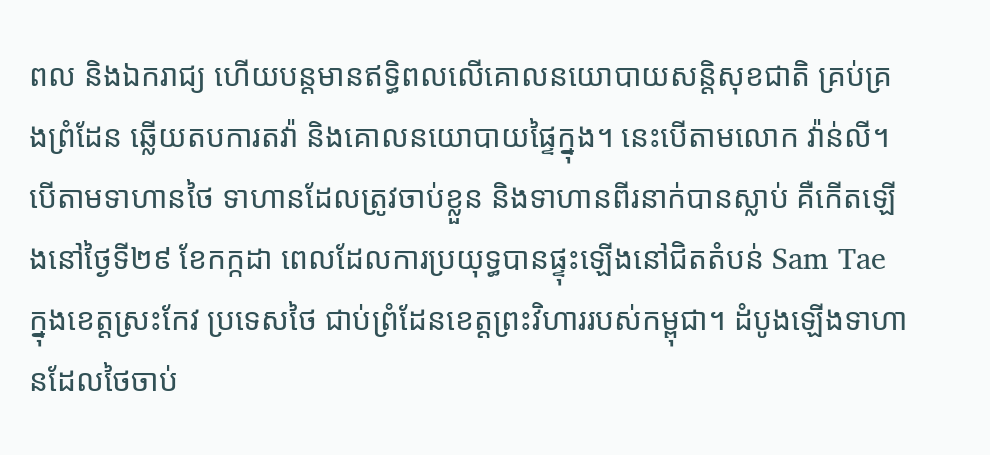ពល និងឯករាជ្យ ហើយបន្តមានឥទ្ធិពលលើគោលនយោបាយសន្តិសុខជាតិ គ្រប់គ្រងព្រំដែន ឆ្លើយតបការតវ៉ា និងគោលនយោបាយផ្ទៃក្នុង។ នេះបើតាមលោក វ៉ាន់លី។
បើតាមទាហានថៃ ទាហានដែលត្រូវចាប់ខ្លួន និងទាហានពីរនាក់បានស្លាប់ គឺកើតឡើងនៅថ្ងៃទី២៩ ខែកក្កដា ពេលដែលការប្រយុទ្ធបានផ្ទុះឡើងនៅជិតតំបន់ Sam Tae ក្នុងខេត្តស្រះកែវ ប្រទេសថៃ ជាប់ព្រំដែនខេត្តព្រះវិហាររបស់កម្ពុជា។ ដំបូងឡើងទាហានដែលថៃចាប់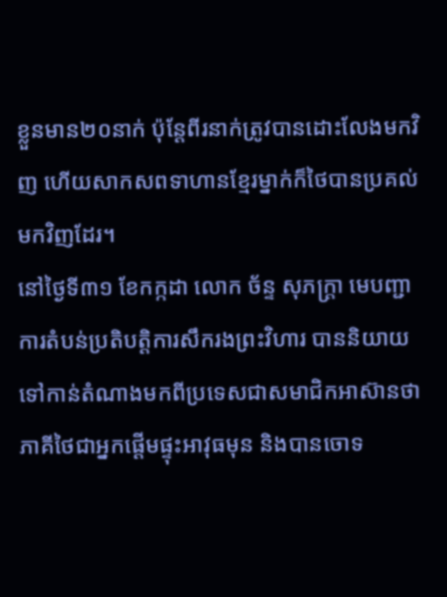ខ្លួនមាន២០នាក់ ប៉ុន្តែពីរនាក់ត្រូវបានដោះលែងមកវិញ ហើយសាកសពទាហានខ្មែរម្នាក់ក៏ថៃបានប្រគល់មកវិញដែរ។
នៅថ្ងៃទី៣១ ខែកក្កដា លោក ច័ន្ទ សុភក្រ្ដា មេបញ្ជាការតំបន់ប្រតិបត្តិការសឹករងព្រះវិហារ បាននិយាយទៅកាន់តំណាងមកពីប្រទេសជាសមាជិកអាស៊ានថាភាគីថៃជាអ្នកផ្ដើមផ្ទុះអាវុធមុន និងបានចោទ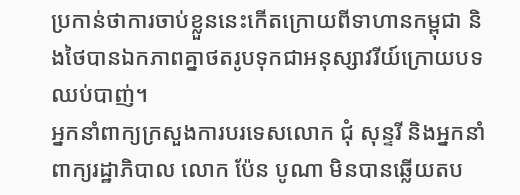ប្រកាន់ថាការចាប់ខ្លួននេះកើតក្រោយពីទាហានកម្ពុជា និងថៃបានឯកភាពគ្នាថតរូបទុកជាអនុស្សាវរីយ៍ក្រោយបទឈប់បាញ់។
អ្នកនាំពាក្យក្រសួងការបរទេសលោក ជុំ សុន្ទរី និងអ្នកនាំពាក្យរដ្ឋាភិបាល លោក ប៉ែន បូណា មិនបានឆ្លើយតប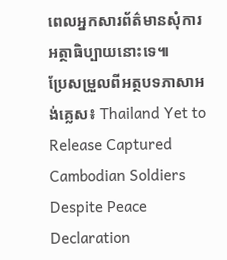ពេលអ្នកសារព័ត៌មានសុំការអត្ថាធិប្បាយនោះទេ៕
ប្រែសម្រួលពីអត្ថបទភាសាអង់គ្លេស៖ Thailand Yet to Release Captured Cambodian Soldiers Despite Peace Declaration